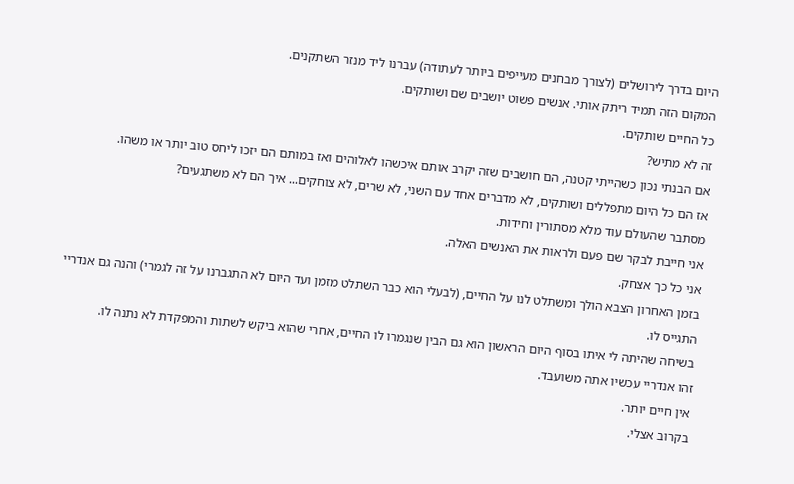היום בדרך לירושלים (לצורך מבחנים מעייפים ביותר לעתודה) עברנו ליד מנזר השתקנים.
המקום הזה תמיד ריתק אותי. אנשים פשוט יושבים שם ושותקים.
כל החיים שותקים.
זה לא מתיש?
אם הבנתי נכון כשהייתי קטנה, הם חושבים שזה יקרב אותם איכשהו לאלוהים ואז במותם הם יזכו ליחס טוב יותר או משהו.
אז הם כל היום מתפללים ושותקים, לא מדברים אחד עם השני, לא שרים, לא צוחקים... איך הם לא משתגעים?
מסתבר שהעולם עוד מלא מסתורין וחידות.
אני חייבת לבקר שם פעם ולראות את האנשים האלה.
אני כל כך אצחק.
בזמן האחרון הצבא הולך ומשתלט לנו על החיים, (לבעלי הוא כבר השתלט מזמן ועד היום לא התגברנו על זה לגמרי) והנה גם אנדריי התגייס לו.
בשיחה שהיתה לי איתו בסוף היום הראשון הוא גם הבין שנגמרו לו החיים, אחרי שהוא ביקש לשתות והמפקדת לא נתנה לו.
זהו אנדריי עכשיו אתה משועבד.
אין חיים יותר.
בקרוב אצלי.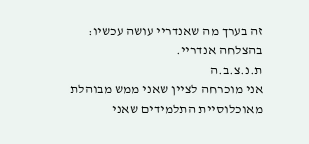זה בערך מה שאנדריי עושה עכשיו:
בהצלחה אנדריי.
ת.נ.צ.ב.ה
אני מוכרחה לציין שאני ממש מבוהלת מאוכלוסיית התלמידים שאני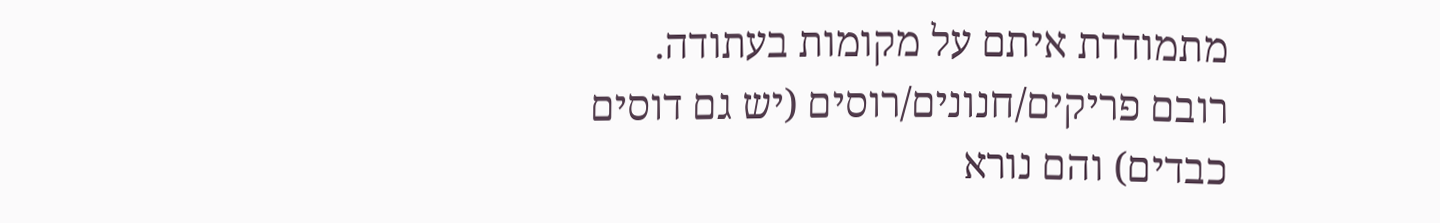מתמודדת איתם על מקומות בעתודה.
רובם פריקים/חנונים/רוסים (יש גם דוסים כבדים) והם נורא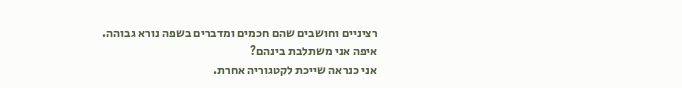רציניים וחושבים שהם חכמים ומדברים בשפה נורא גבוהה.
איפה אני משתלבת בינהם?
אני כנראה שייכת לקטגוריה אחרת.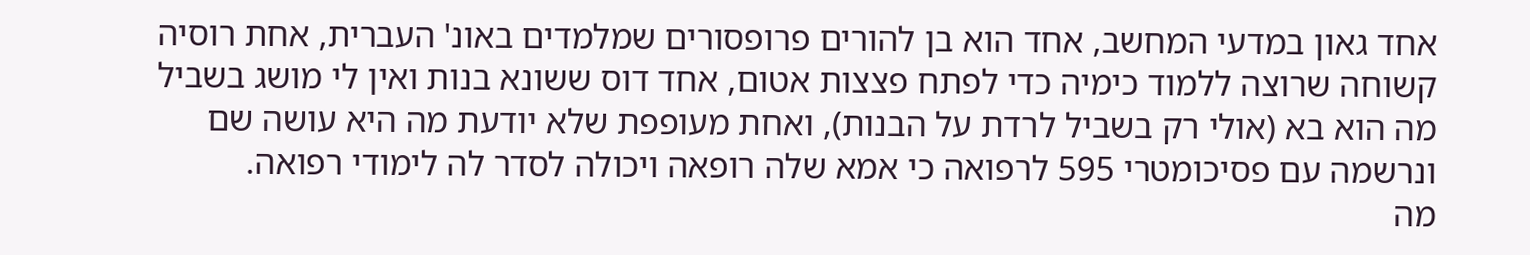אחד גאון במדעי המחשב, אחד הוא בן להורים פרופסורים שמלמדים באונ' העברית, אחת רוסיה קשוחה שרוצה ללמוד כימיה כדי לפתח פצצות אטום, אחד דוס ששונא בנות ואין לי מושג בשביל מה הוא בא (אולי רק בשביל לרדת על הבנות), ואחת מעופפת שלא יודעת מה היא עושה שם ונרשמה עם פסיכומטרי 595 לרפואה כי אמא שלה רופאה ויכולה לסדר לה לימודי רפואה.
מה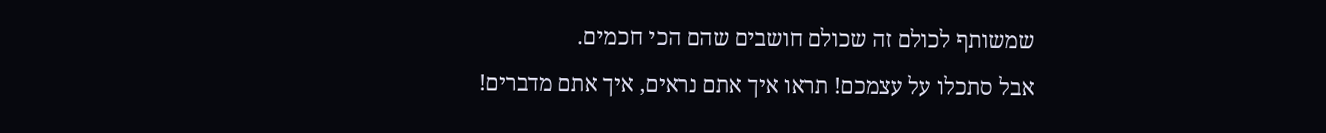שמשותף לכולם זה שכולם חושבים שהם הכי חכמים.
אבל סתכלו על עצמכם! תראו איך אתם נראים, איך אתם מדברים!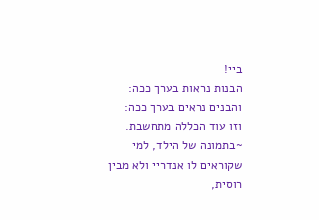ביי!
הבנות נראות בערך ככה:
והבנים נראים בערך ככה:
וזו עוד הכללה מתחשבת.
~בתמונה של הילד, למי שקוראים לו אנדריי ולא מבין רוסית,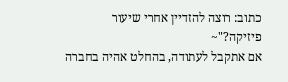כתוב: רוצה להזדיין אחרי שיעור פיזיקה?"~
אם אתקבל לעתודה, בהחלט אהיה בחברה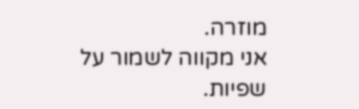מוזרה.
אני מקווה לשמור על שפיות.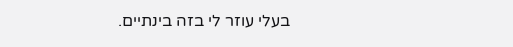בעלי עוזר לי בזה בינתיים.